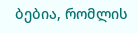ბებია, რომლის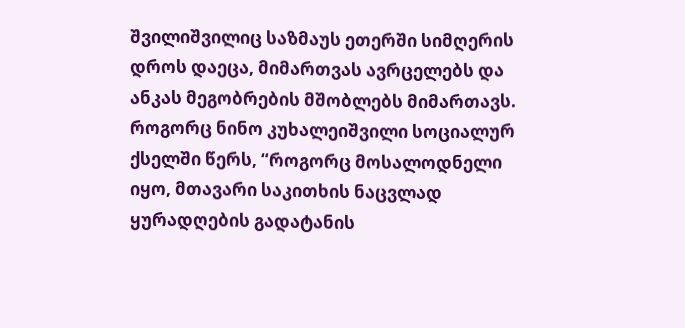შვილიშვილიც საზმაუს ეთერში სიმღერის დროს დაეცა, მიმართვას ავრცელებს და ანკას მეგობრების მშობლებს მიმართავს.
როგორც ნინო კუხალეიშვილი სოციალურ ქსელში წერს, “როგორც მოსალოდნელი იყო, მთავარი საკითხის ნაცვლად ყურადღების გადატანის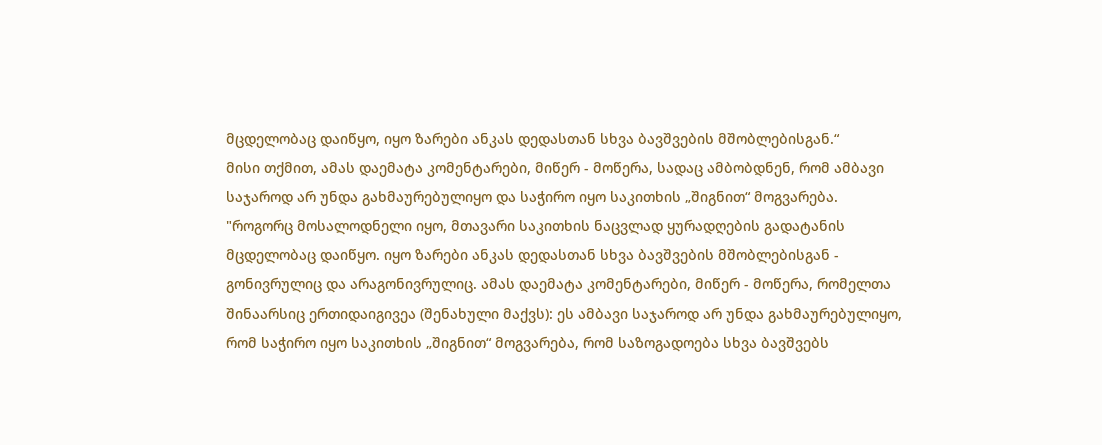მცდელობაც დაიწყო, იყო ზარები ანკას დედასთან სხვა ბავშვების მშობლებისგან.“
მისი თქმით, ამას დაემატა კომენტარები, მიწერ - მოწერა, სადაც ამბობდნენ, რომ ამბავი საჯაროდ არ უნდა გახმაურებულიყო და საჭირო იყო საკითხის „შიგნით“ მოგვარება.
"როგორც მოსალოდნელი იყო, მთავარი საკითხის ნაცვლად ყურადღების გადატანის მცდელობაც დაიწყო. იყო ზარები ანკას დედასთან სხვა ბავშვების მშობლებისგან - გონივრულიც და არაგონივრულიც. ამას დაემატა კომენტარები, მიწერ - მოწერა, რომელთა შინაარსიც ერთიდაიგივეა (შენახული მაქვს): ეს ამბავი საჯაროდ არ უნდა გახმაურებულიყო, რომ საჭირო იყო საკითხის „შიგნით“ მოგვარება, რომ საზოგადოება სხვა ბავშვებს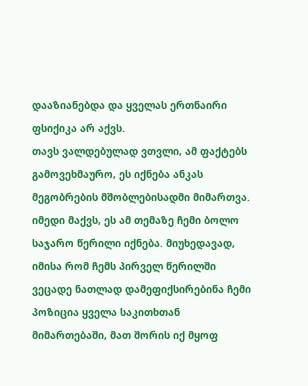დააზიანებდა და ყველას ერთნაირი ფსიქიკა არ აქვს.
თავს ვალდებულად ვთვლი, ამ ფაქტებს გამოვეხმაურო, ეს იქნება ანკას მეგობრების მშობლებისადმი მიმართვა. იმედი მაქვს, ეს ამ თემაზე ჩემი ბოლო საჯარო წერილი იქნება. მიუხედავად, იმისა რომ ჩემს პირველ წერილში ვეცადე ნათლად დამეფიქსირებინა ჩემი პოზიცია ყველა საკითხთან მიმართებაში, მათ შორის იქ მყოფ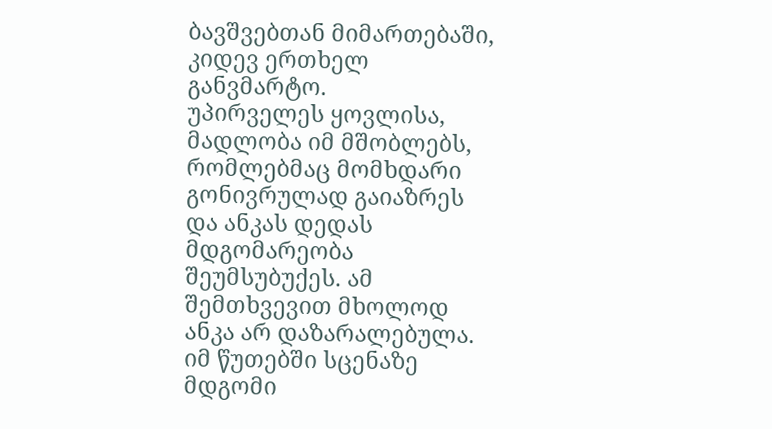ბავშვებთან მიმართებაში, კიდევ ერთხელ განვმარტო.
უპირველეს ყოვლისა, მადლობა იმ მშობლებს, რომლებმაც მომხდარი გონივრულად გაიაზრეს და ანკას დედას მდგომარეობა შეუმსუბუქეს. ამ შემთხვევით მხოლოდ ანკა არ დაზარალებულა. იმ წუთებში სცენაზე მდგომი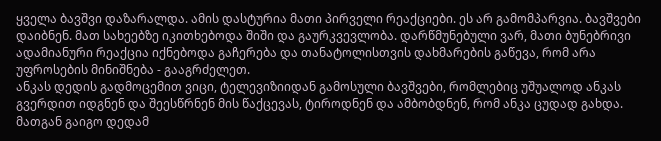ყველა ბავშვი დაზარალდა. ამის დასტურია მათი პირველი რეაქციები. ეს არ გამომპარვია. ბავშვები დაიბნენ. მათ სახეებზე იკითხებოდა შიში და გაურკვევლობა. დარწმუნებული ვარ, მათი ბუნებრივი ადამიანური რეაქცია იქნებოდა გაჩერება და თანატოლისთვის დახმარების გაწევა, რომ არა უფროსების მინიშნება - გააგრძელეთ.
ანკას დედის გადმოცემით ვიცი, ტელევიზიიდან გამოსული ბავშვები, რომლებიც უშუალოდ ანკას გვერდით იდგნენ და შეესწრნენ მის წაქცევას, ტიროდნენ და ამბობდნენ, რომ ანკა ცუდად გახდა. მათგან გაიგო დედამ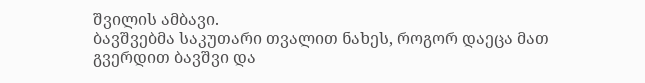შვილის ამბავი.
ბავშვებმა საკუთარი თვალით ნახეს, როგორ დაეცა მათ გვერდით ბავშვი და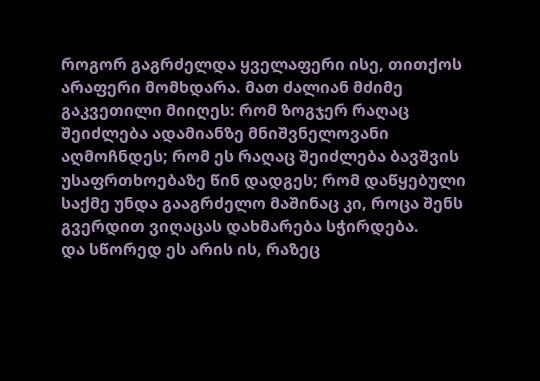როგორ გაგრძელდა ყველაფერი ისე, თითქოს არაფერი მომხდარა. მათ ძალიან მძიმე გაკვეთილი მიიღეს: რომ ზოგჯერ რაღაც შეიძლება ადამიანზე მნიშვნელოვანი აღმოჩნდეს; რომ ეს რაღაც შეიძლება ბავშვის უსაფრთხოებაზე წინ დადგეს; რომ დაწყებული საქმე უნდა გააგრძელო მაშინაც კი, როცა შენს გვერდით ვიღაცას დახმარება სჭირდება.
და სწორედ ეს არის ის, რაზეც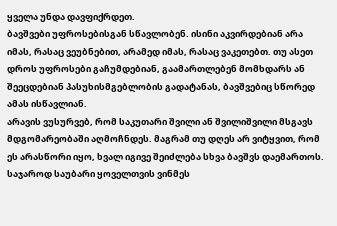ყველა უნდა დავფიქრდეთ.
ბავშვები უფროსებისგან სწავლობენ. ისინი აკვირდებიან არა იმას, რასაც ვეუბნებით, არამედ იმას, რასაც ვაკეთებთ. თუ ასეთ დროს უფროსები გაჩუმდებიან, გაამართლებენ მომხდარს ან შეეცდებიან პასუხისმგებლობის გადატანას, ბავშვებიც სწორედ ამას ისწავლიან.
არავის ვუსურვებ, რომ საკუთარი შვილი ან შვილიშვილი მსგავს მდგომარეობაში აღმოჩნდეს. მაგრამ თუ დღეს არ ვიტყვით, რომ ეს არასწორი იყო, ხვალ იგივე შეიძლება სხვა ბავშვს დაემართოს.
საჯაროდ საუბარი ყოველთვის ვინმეს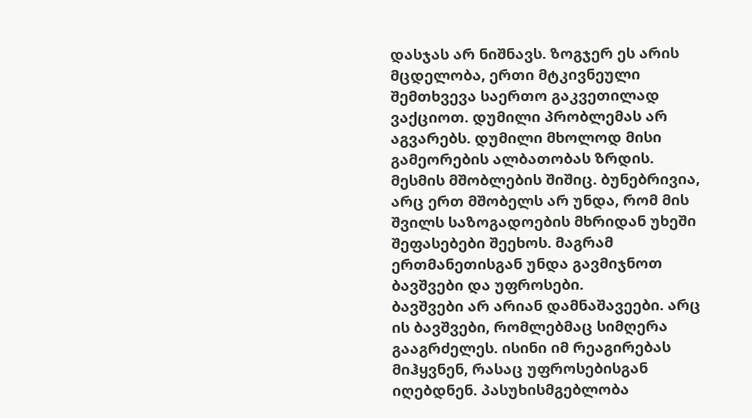დასჯას არ ნიშნავს. ზოგჯერ ეს არის მცდელობა, ერთი მტკივნეული შემთხვევა საერთო გაკვეთილად ვაქციოთ. დუმილი პრობლემას არ აგვარებს. დუმილი მხოლოდ მისი გამეორების ალბათობას ზრდის.
მესმის მშობლების შიშიც. ბუნებრივია, არც ერთ მშობელს არ უნდა, რომ მის შვილს საზოგადოების მხრიდან უხეში შეფასებები შეეხოს. მაგრამ ერთმანეთისგან უნდა გავმიჯნოთ ბავშვები და უფროსები.
ბავშვები არ არიან დამნაშავეები. არც ის ბავშვები, რომლებმაც სიმღერა გააგრძელეს. ისინი იმ რეაგირებას მიჰყვნენ, რასაც უფროსებისგან იღებდნენ. პასუხისმგებლობა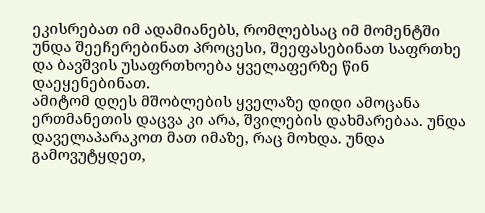ეკისრებათ იმ ადამიანებს, რომლებსაც იმ მომენტში უნდა შეეჩერებინათ პროცესი, შეეფასებინათ საფრთხე და ბავშვის უსაფრთხოება ყველაფერზე წინ დაეყენებინათ.
ამიტომ დღეს მშობლების ყველაზე დიდი ამოცანა ერთმანეთის დაცვა კი არა, შვილების დახმარებაა. უნდა დაველაპარაკოთ მათ იმაზე, რაც მოხდა. უნდა გამოვუტყდეთ,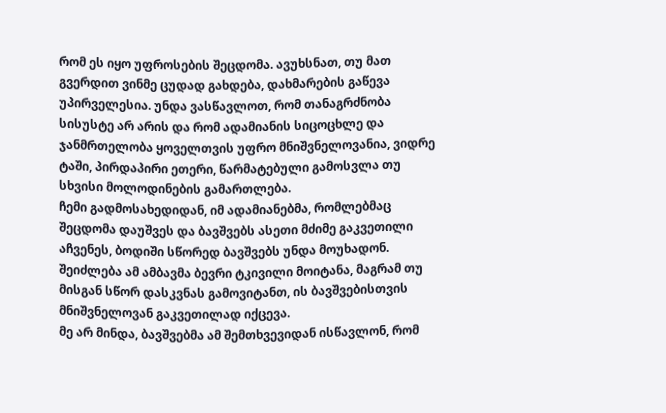რომ ეს იყო უფროსების შეცდომა. ავუხსნათ, თუ მათ გვერდით ვინმე ცუდად გახდება, დახმარების გაწევა უპირველესია. უნდა ვასწავლოთ, რომ თანაგრძნობა სისუსტე არ არის და რომ ადამიანის სიცოცხლე და ჯანმრთელობა ყოველთვის უფრო მნიშვნელოვანია, ვიდრე ტაში, პირდაპირი ეთერი, წარმატებული გამოსვლა თუ სხვისი მოლოდინების გამართლება.
ჩემი გადმოსახედიდან, იმ ადამიანებმა, რომლებმაც შეცდომა დაუშვეს და ბავშვებს ასეთი მძიმე გაკვეთილი აჩვენეს, ბოდიში სწორედ ბავშვებს უნდა მოუხადონ.
შეიძლება ამ ამბავმა ბევრი ტკივილი მოიტანა, მაგრამ თუ მისგან სწორ დასკვნას გამოვიტანთ, ის ბავშვებისთვის მნიშვნელოვან გაკვეთილად იქცევა.
მე არ მინდა, ბავშვებმა ამ შემთხვევიდან ისწავლონ, რომ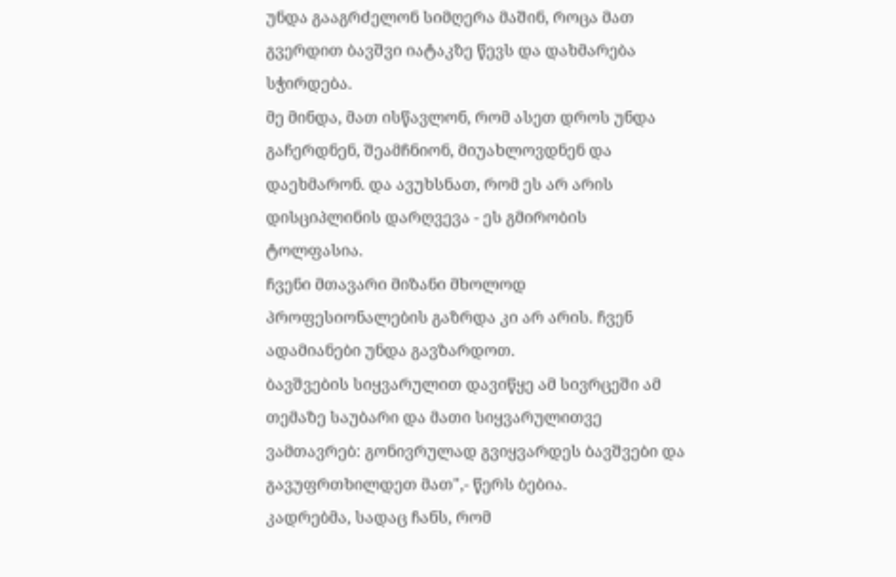უნდა გააგრძელონ სიმღერა მაშინ, როცა მათ გვერდით ბავშვი იატაკზე წევს და დახმარება სჭირდება.
მე მინდა, მათ ისწავლონ, რომ ასეთ დროს უნდა გაჩერდნენ, შეამჩნიონ, მიუახლოვდნენ და დაეხმარონ. და ავუხსნათ, რომ ეს არ არის დისციპლინის დარღვევა - ეს გმირობის ტოლფასია.
ჩვენი მთავარი მიზანი მხოლოდ პროფესიონალების გაზრდა კი არ არის. ჩვენ ადამიანები უნდა გავზარდოთ.
ბავშვების სიყვარულით დავიწყე ამ სივრცეში ამ თემაზე საუბარი და მათი სიყვარულითვე ვამთავრებ: გონივრულად გვიყვარდეს ბავშვები და გავუფრთხილდეთ მათ",- წერს ბებია.
კადრებმა, სადაც ჩანს, რომ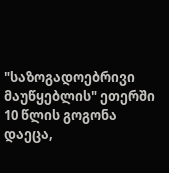"საზოგადოებრივი მაუწყებლის" ეთერში 10 წლის გოგონა დაეცა,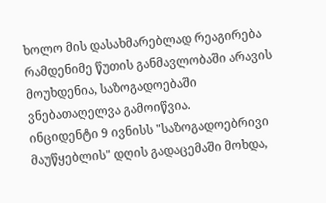ხოლო მის დასახმარებლად რეაგირება რამდენიმე წუთის განმავლობაში არავის მოუხდენია, საზოგადოებაში ვნებათაღელვა გამოიწვია.
ინციდენტი 9 ივნისს "საზოგადოებრივი მაუწყებლის" დღის გადაცემაში მოხდა,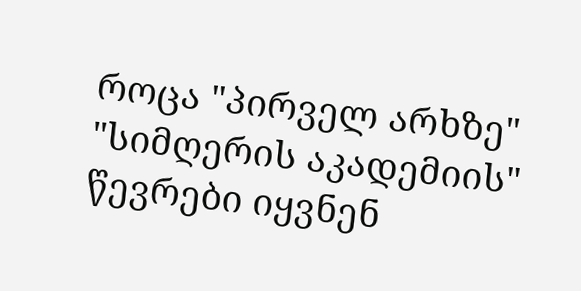როცა "პირველ არხზე" "სიმღერის აკადემიის" წევრები იყვნენ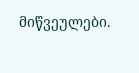მიწვეულები.